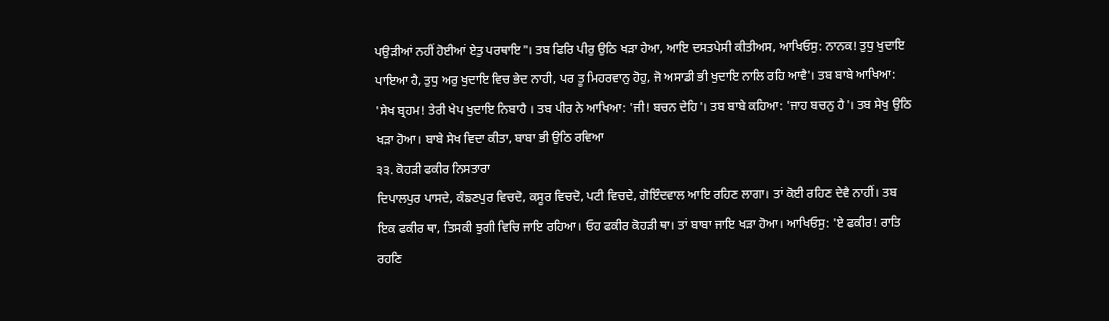ਪਉੜੀਆਂ ਨਹੀਂ ਹੋਈਆਂ ਏਤੁ ਪਰਥਾਇ"। ਤਬ ਫਿਰਿ ਪੀਰੁ ਉਠਿ ਖੜਾ ਹੇਆ, ਆਇ ਦਸਤਪੇਸੀ ਕੀਤੀਅਸ, ਆਖਿਓਸੁ: ਨਾਨਕ! ਤੁਧੁ ਖੁਦਾਇ ਪਾਇਆ ਹੈ, ਤੁਧੁ ਅਰੁ ਖੁਦਾਇ ਵਿਚ ਭੇਦ ਨਾਹੀ, ਪਰ ਤੂ ਮਿਹਰਵਾਨੁ ਹੋਹੁ, ਜੋ ਅਸਾਡੀ ਭੀ ਖੁਦਾਇ ਨਾਲਿ ਰਹਿ ਆਵੈ'। ਤਬ ਬਾਬੇ ਆਖਿਆ: 'ਸੇਖ ਬ੍ਰਹਮ! ਤੇਰੀ ਖੇਪ ਖੁਦਾਇ ਨਿਬਾਹੈ । ਤਬ ਪੀਰ ਨੇ ਆਖਿਆ: 'ਜੀ! ਬਚਨ ਦੇਹਿ'। ਤਬ ਬਾਬੇ ਕਹਿਆ: 'ਜਾਹ ਬਚਨੁ ਹੈ'। ਤਬ ਸੇਖੁ ਉਠਿ ਖੜਾ ਹੋਆ। ਬਾਬੇ ਸੇਖ ਵਿਦਾ ਕੀਤਾ, ਬਾਬਾ ਭੀ ਉਠਿ ਰਵਿਆ
੩੩. ਕੋਹੜੀ ਫਕੀਰ ਨਿਸਤਾਰਾ
ਦਿਪਾਲਪੁਰ ਪਾਸਦੇ, ਕੰਙਣਪੁਰ ਵਿਚਦੋ, ਕਸੂਰ ਵਿਚਦੋ, ਪਟੀ ਵਿਚਦੇ, ਗੋਇੰਦਵਾਲ ਆਇ ਰਹਿਣ ਲਾਗਾ। ਤਾਂ ਕੋਈ ਰਹਿਣ ਦੇਵੈ ਨਾਹੀਂ। ਤਬ ਇਕ ਫਕੀਰ ਥਾ, ਤਿਸਕੀ ਝੁਗੀ ਵਿਚਿ ਜਾਇ ਰਹਿਆ। ਓਹ ਫਕੀਰ ਕੋਹੜੀ ਥਾ। ਤਾਂ ਬਾਬਾ ਜਾਇ ਖੜਾ ਹੋਆ। ਆਖਿਓਸੁ: 'ਏ ਫਕੀਰ! ਰਾਤਿ ਰਹਣਿ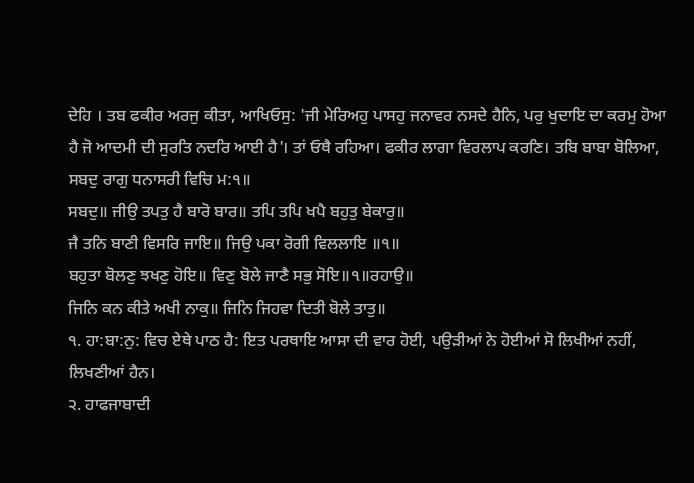ਦੇਹਿ । ਤਬ ਫਕੀਰ ਅਰਜੁ ਕੀਤਾ, ਆਖਿਓਸੁ: 'ਜੀ ਮੇਰਿਅਹੁ ਪਾਸਹੁ ਜਨਾਵਰ ਨਸਦੇ ਹੈਨਿ, ਪਰੁ ਖੁਦਾਇ ਦਾ ਕਰਮੁ ਹੋਆ ਹੈ ਜੋ ਆਦਮੀ ਦੀ ਸੁਰਤਿ ਨਦਰਿ ਆਈ ਹੈ'। ਤਾਂ ਓਥੈ ਰਹਿਆ। ਫਕੀਰ ਲਾਗਾ ਵਿਰਲਾਪ ਕਰਣਿ। ਤਬਿ ਬਾਬਾ ਬੋਲਿਆ, ਸਬਦੁ ਰਾਗੁ ਧਨਾਸਰੀ ਵਿਚਿ ਮ:੧॥
ਸਬਦੁ॥ ਜੀਉ ਤਪਤੁ ਹੈ ਬਾਰੋ ਬਾਰ॥ ਤਪਿ ਤਪਿ ਖਪੈ ਬਹੁਤੁ ਬੇਕਾਰੁ॥
ਜੈ ਤਨਿ ਬਾਣੀ ਵਿਸਰਿ ਜਾਇ॥ ਜਿਉ ਪਕਾ ਰੋਗੀ ਵਿਲਲਾਇ ॥੧॥
ਬਹੁਤਾ ਬੋਲਣੁ ਝਖਣੁ ਹੋਇ॥ ਵਿਣੁ ਬੋਲੇ ਜਾਣੈ ਸਭੁ ਸੋਇ॥੧॥ਰਹਾਉ॥
ਜਿਨਿ ਕਨ ਕੀਤੇ ਅਖੀ ਨਾਕੁ॥ ਜਿਨਿ ਜਿਹਵਾ ਦਿਤੀ ਬੋਲੇ ਤਾਤੁ॥
੧. ਹਾ:ਬਾ:ਨੁ: ਵਿਚ ਏਥੇ ਪਾਠ ਹੈ: ਇਤ ਪਰਥਾਇ ਆਸਾ ਦੀ ਵਾਰ ਹੋਈ, ਪਉੜੀਆਂ ਨੇ ਹੋਈਆਂ ਸੋ ਲਿਖੀਆਂ ਨਹੀਂ, ਲਿਖਣੀਆਂ ਹੈਨ।
੨. ਹਾਫਜਾਬਾਦੀ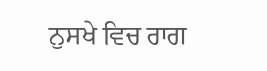ਨੁਸਖੇ ਵਿਚ ਰਾਗ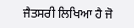ਜੈਤਸਰੀ ਲਿਖਿਆ ਹੈ ਜੋ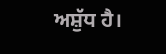ਅਸ਼ੁੱਧ ਹੈ।